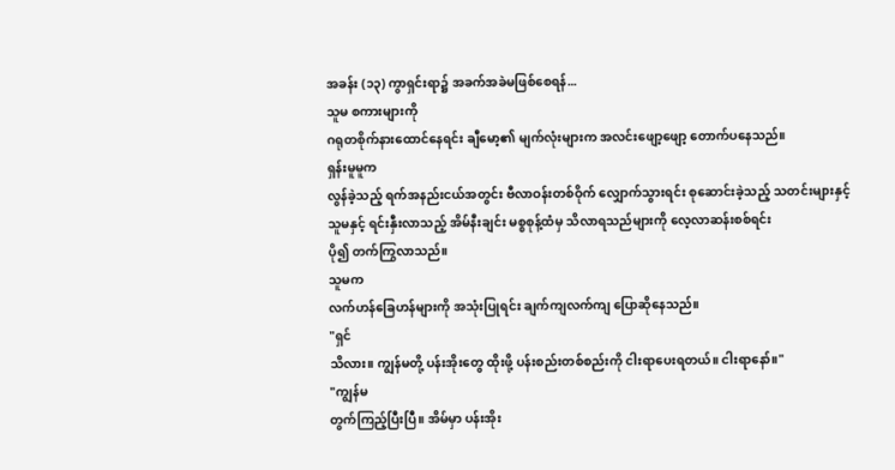အခန်း (၁၃) ကွာရှင်းရာ၌ အခက်အခဲမဖြစ်စေရန်...
သူမ စကားများကို
ဂရုတစိုက်နားထောင်နေရင်း ချီမော့၏ မျက်လုံးများက အလင်းဖျော့ဖျော့ တောက်ပနေသည်။
ရှန်းမူမူက
လွန်ခဲ့သည့် ရက်အနည်းငယ်အတွင်း ဗီလာဝန်းတစ်ဝိုက် လျှောက်သွားရင်း စုဆောင်းခဲ့သည့် သတင်းများနှင့်
သူမနှင့် ရင်းနှီးလာသည့် အိမ်နီးချင်း မစ္စစုန့်ထံမှ သိလာရသည်များကို လေ့လာဆန်းစစ်ရင်း
ပို၍ တက်ကြွလာသည်။
သူမက
လက်ဟန်ခြေဟန်များကို အသုံးပြုရင်း ချက်ကျလက်ကျ ပြောဆိုနေသည်။
"ရှင်
သိလား။ ကျွန်မတို့ ပန်းအိုးတွေ ထိုးဖို့ ပန်းစည်းတစ်စည်းကို ငါးရာပေးရတယ်။ ငါးရာနော်။"
"ကျွန်မ
တွက်ကြည့်ပြီးပြီ။ အိမ်မှာ ပန်းအိုး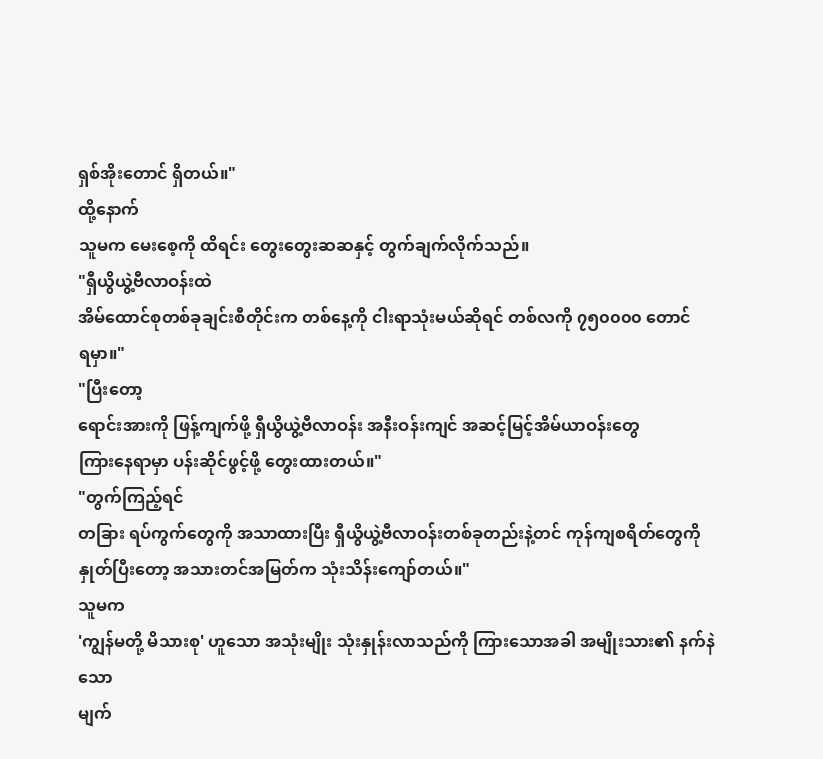ရှစ်အိုးတောင် ရှိတယ်။"
ထို့နောက်
သူမက မေးစေ့ကို ထိရင်း တွေးတွေးဆဆနှင့် တွက်ချက်လိုက်သည်။
"ရှီယွိယွဲ့ဗီလာဝန်းထဲ
အိမ်ထောင်စုတစ်ခုချင်းစီတိုင်းက တစ်နေ့ကို ငါးရာသုံးမယ်ဆိုရင် တစ်လကို ၇၅၀၀၀၀ တောင်
ရမှာ။"
"ပြီးတော့
ရောင်းအားကို ဖြန့်ကျက်ဖို့ ရှီယွိယွဲ့ဗီလာဝန်း အနီးဝန်းကျင် အဆင့်မြင့်အိမ်ယာဝန်းတွေ
ကြားနေရာမှာ ပန်းဆိုင်ဖွင့်ဖို့ တွေးထားတယ်။"
"တွက်ကြည့်ရင်
တခြား ရပ်ကွက်တွေကို အသာထားပြီး ရှီယွိယွဲ့ဗီလာဝန်းတစ်ခုတည်းနဲ့တင် ကုန်ကျစရိတ်တွေကို
နှုတ်ပြီးတော့ အသားတင်အမြတ်က သုံးသိန်းကျော်တယ်။"
သူမက
'ကျွန်မတို့ မိသားစု' ဟူသော အသုံးမျိုး သုံးနှုန်းလာသည်ကို ကြားသောအခါ အမျိုးသား၏ နက်နဲသော
မျက်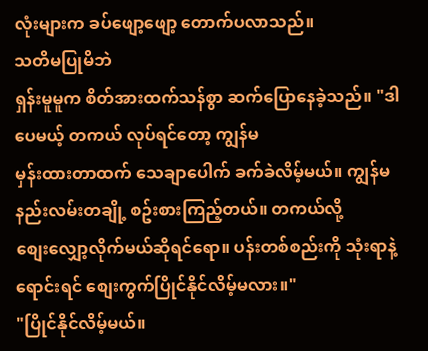လုံးများက ခပ်ဖျော့ဖျော့ တောက်ပလာသည်။
သတိမပြုမိဘဲ
ရှန်းမူမူက စိတ်အားထက်သန်စွာ ဆက်ပြောနေခဲ့သည်။ "ဒါပေမယ့် တကယ် လုပ်ရင်တော့ ကျွန်မ
မှန်းထားတာထက် သေချာပေါက် ခက်ခဲလိမ့်မယ်။ ကျွန်မ နည်းလမ်းတချို့ စဥ်းစားကြည့်တယ်။ တကယ်လို့
စျေးလျှော့လိုက်မယ်ဆိုရင်ရော။ ပန်းတစ်စည်းကို သုံးရာနဲ့ရောင်းရင် စျေးကွက်ပြိုင်နိုင်လိမ့်မလား။"
"ပြိုင်နိုင်လိမ့်မယ်။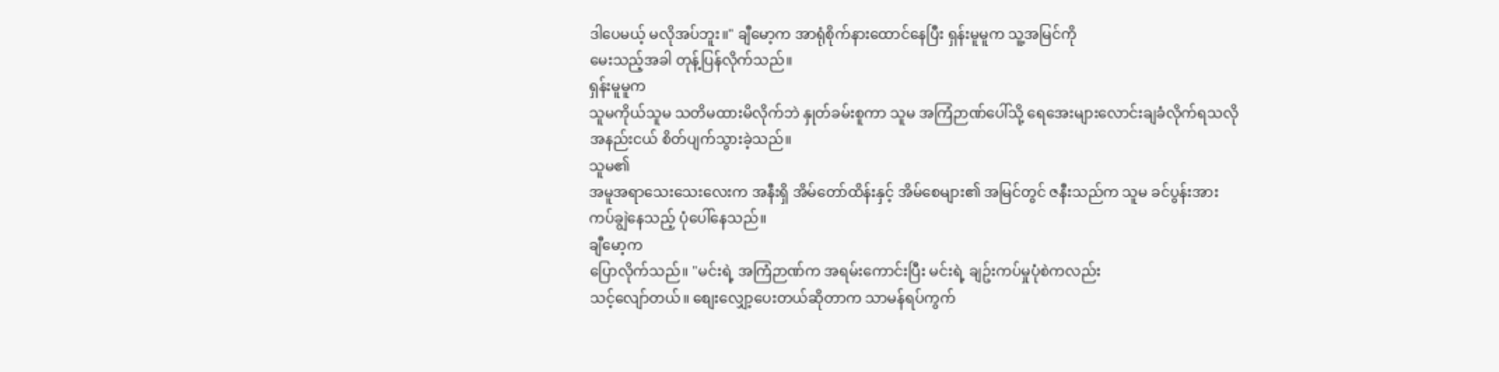ဒါပေမယ့် မလိုအပ်ဘူး။" ချီမော့က အာရုံစိုက်နားထောင်နေပြီး ရှန်းမူမူက သူ့အမြင်ကို
မေးသည့်အခါ တုန့်ပြန်လိုက်သည်။
ရှန်းမူမူက
သူမကိုယ်သူမ သတိမထားမိလိုက်ဘဲ နှုတ်ခမ်းစူကာ သူမ အကြံဉာဏ်ပေါ်သို့ ရေအေးများလောင်းချခံလိုက်ရသလို
အနည်းငယ် စိတ်ပျက်သွားခဲ့သည်။
သူမ၏
အမူအရာသေးသေးလေးက အနီးရှိ အိမ်တော်ထိန်းနှင့် အိမ်စေများ၏ အမြင်တွင် ဇနီးသည်က သူမ ခင်ပွန်းအား
ကပ်ချွဲနေသည့် ပုံပေါ်နေသည်။
ချီမော့က
ပြောလိုက်သည်။ "မင်းရဲ့ အကြံဉာဏ်က အရမ်းကောင်းပြီး မင်းရဲ့ ချဥ်းကပ်မှုပုံစဲကလည်း
သင့်လျော်တယ်။ စျေးလျှော့ပေးတယ်ဆိုတာက သာမန်ရပ်ကွက်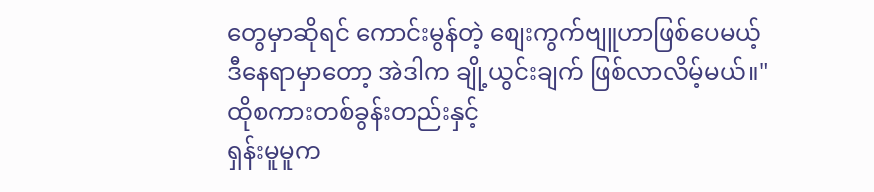တွေမှာဆိုရင် ကောင်းမွန်တဲ့ စျေးကွက်ဗျူဟာဖြစ်ပေမယ့်
ဒီနေရာမှာတော့ အဲဒါက ချို့ယွင်းချက် ဖြစ်လာလိမ့်မယ်။"
ထိုစကားတစ်ခွန်းတည်းနှင့်
ရှန်းမူမူက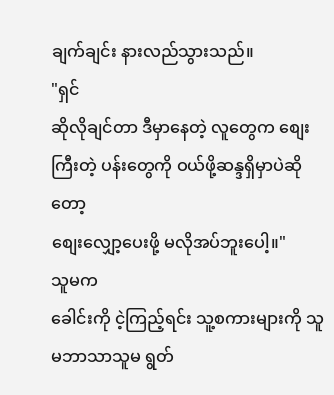ချက်ချင်း နားလည်သွားသည်။
"ရှင်
ဆိုလိုချင်တာ ဒီမှာနေတဲ့ လူတွေက စျေးကြီးတဲ့ ပန်းတွေကို ဝယ်ဖို့ဆန္ဒရှိမှာပဲဆိုတော့
စျေးလျှော့ပေးဖို့ မလိုအပ်ဘူးပေါ့။"
သူမက
ခေါင်းကို ငဲ့ကြည့်ရင်း သူ့စကားများကို သူမဘာသာသူမ ရွတ်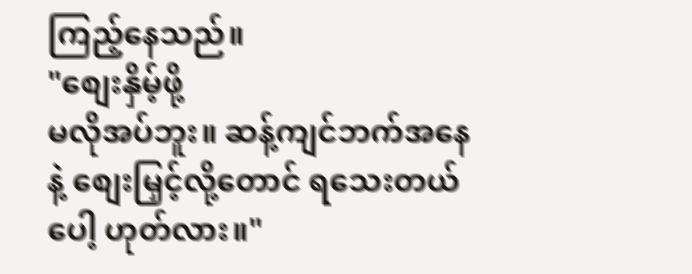ကြည့်နေသည်။
"စျေးနှိမ့်ဖို့
မလိုအပ်ဘူး။ ဆန့်ကျင်ဘက်အနေနဲ့ စျေးမြှင့်လို့တောင် ရသေးတယ်ပေါ့ ဟုတ်လား။"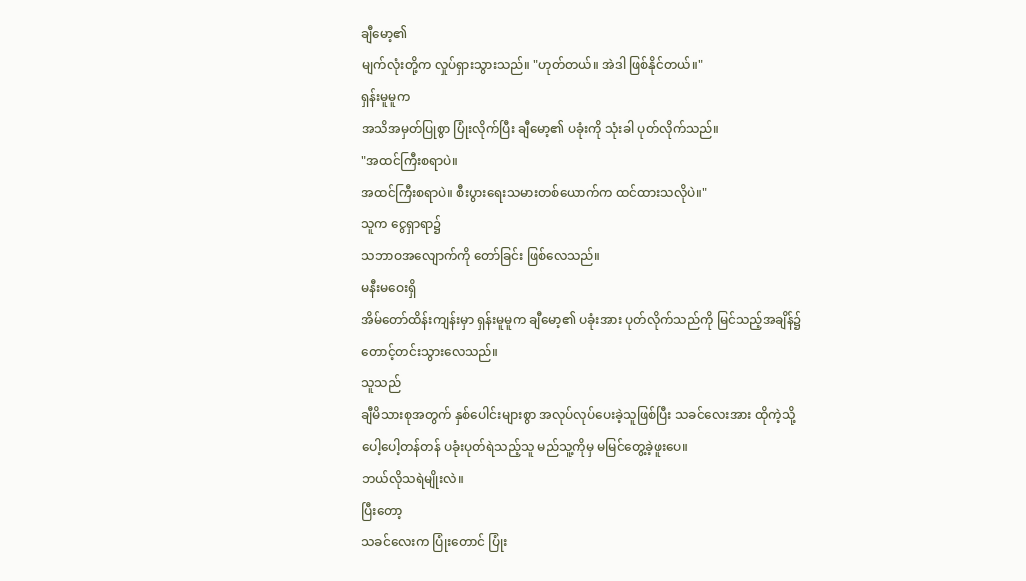ချီမော့၏
မျက်လုံးတို့က လှုပ်ရှားသွားသည်။ "ဟုတ်တယ်။ အဲဒါ ဖြစ်နိုင်တယ်။"
ရှန်းမူမူက
အသိအမှတ်ပြုစွာ ပြုံးလိုက်ပြီး ချီမော့၏ ပခုံးကို သုံးခါ ပုတ်လိုက်သည်။
"အထင်ကြီးစရာပဲ။
အထင်ကြီးစရာပဲ။ စီးပွားရေးသမားတစ်ယောက်က ထင်ထားသလိုပဲ။"
သူက ငွေရှာရာ၌
သဘာဝအလျောက်ကို တော်ခြင်း ဖြစ်လေသည်။
မနီးမဝေးရှိ
အိမ်တော်ထိန်းကျန်းမှာ ရှန်းမူမူက ချီမော့၏ ပခုံးအား ပုတ်လိုက်သည်ကို မြင်သည့်အချိန်၌
တောင့်တင်းသွားလေသည်။
သူသည်
ချီမိသားစုအတွက် နှစ်ပေါင်းများစွာ အလုပ်လုပ်ပေးခဲ့သူဖြစ်ပြီး သခင်လေးအား ထိုကဲ့သို့
ပေါ့ပေါ့တန်တန် ပခုံးပုတ်ရဲသည့်သူ မည်သူ့ကိုမှ မမြင်တွေ့ခဲ့ဖူးပေ။
ဘယ်လိုသရဲမျိုးလဲ။
ပြီးတော့
သခင်လေးက ပြုံးတောင် ပြုံး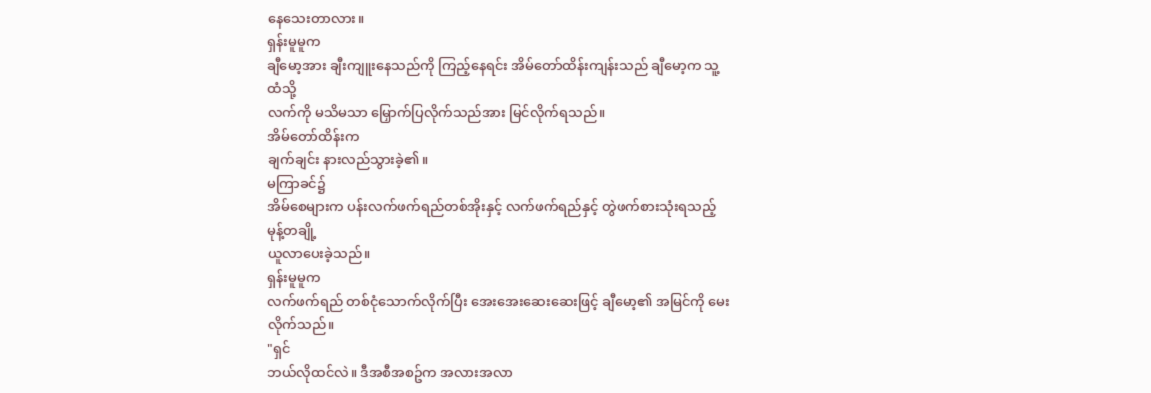နေသေးတာလား။
ရှန်းမူမူက
ချီမော့အား ချီးကျူးနေသည်ကို ကြည့်နေရင်း အိမ်တော်ထိန်းကျန်းသည် ချီမော့က သူ့ထံသို့
လက်ကို မသိမသာ မြှောက်ပြလိုက်သည်အား မြင်လိုက်ရသည်။
အိမ်တော်ထိန်းက
ချက်ချင်း နားလည်သွားခဲ့၏။
မကြာခင်၌
အိမ်စေများက ပန်းလက်ဖက်ရည်တစ်အိုးနှင့် လက်ဖက်ရည်နှင့် တွဲဖက်စားသုံးရသည့် မုန့်တချို့
ယူလာပေးခဲ့သည်။
ရှန်းမူမူက
လက်ဖက်ရည် တစ်ငုံသောက်လိုက်ပြီး အေးအေးဆေးဆေးဖြင့် ချီမော့၏ အမြင်ကို မေးလိုက်သည်။
"ရှင်
ဘယ်လိုထင်လဲ။ ဒီအစီအစဥ်က အလားအလာ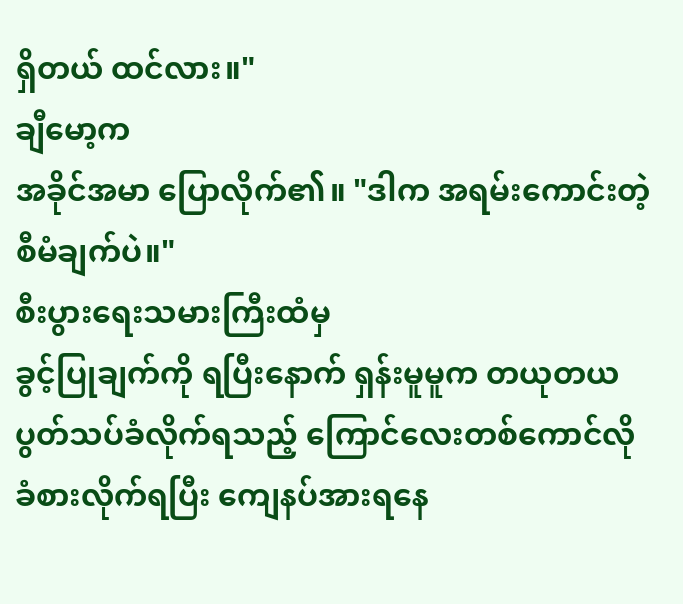ရှိတယ် ထင်လား။"
ချီမော့က
အခိုင်အမာ ပြောလိုက်၏။ "ဒါက အရမ်းကောင်းတဲ့ စီမံချက်ပဲ။"
စီးပွားရေးသမားကြီးထံမှ
ခွင့်ပြုချက်ကို ရပြီးနောက် ရှန်းမူမူက တယုတယပွတ်သပ်ခံလိုက်ရသည့် ကြောင်လေးတစ်ကောင်လို
ခံစားလိုက်ရပြီး ကျေနပ်အားရနေ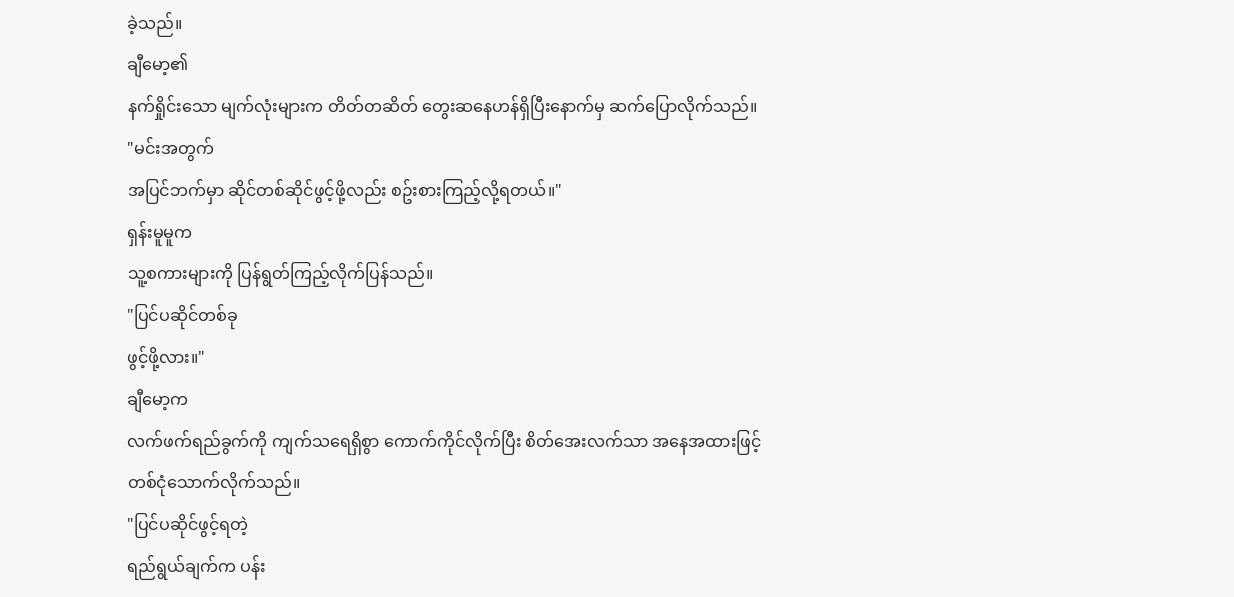ခဲ့သည်။
ချီမော့၏
နက်ရှိုင်းသော မျက်လုံးများက တိတ်တဆိတ် တွေးဆနေဟန်ရှိပြီးနောက်မှ ဆက်ပြောလိုက်သည်။
"မင်းအတွက်
အပြင်ဘက်မှာ ဆိုင်တစ်ဆိုင်ဖွင့်ဖို့လည်း စဥ်းစားကြည့်လို့ရတယ်။"
ရှန်းမူမူက
သူ့စကားများကို ပြန်ရွတ်ကြည့်လိုက်ပြန်သည်။
"ပြင်ပဆိုင်တစ်ခု
ဖွင့်ဖို့လား။"
ချီမော့က
လက်ဖက်ရည်ခွက်ကို ကျက်သရေရှိစွာ ကောက်ကိုင်လိုက်ပြီး စိတ်အေးလက်သာ အနေအထားဖြင့် တစ်ငုံသောက်လိုက်သည်။
"ပြင်ပဆိုင်ဖွင့်ရတဲ့
ရည်ရွယ်ချက်က ပန်း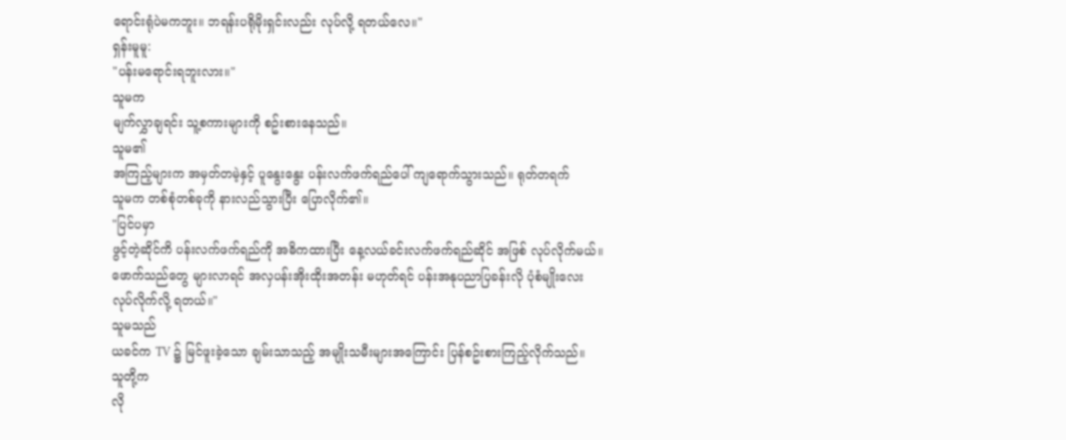ရောင်းရုံပဲမကဘူး။ ဘရန်းပရိုမိုးရှင်းလည်း လုပ်လို့ ရတယ်လေ။"
ရှန်းမူမူ:
"ပန်းမရောင်းရဘူးလား။"
သူမက
မျက်လွှာချရင်း သူ့စကားများကို စဥ်းစားနေသည်။
သူမ၏
အကြည့်များက အမှတ်တမဲ့နှင့် ပူနွေးနွေး ပန်းလက်ဖက်ရည်ပေါ် ကျရောက်သွားသည်။ ရုတ်တရက်
သူမက တစ်စုံတစ်ခုကို နားလည်သွားပြီး ပြောလိုက်၏။
"ပြင်ပမှာ
ဖွင့်တဲ့ဆိုင်ကိ ပန်းလက်ဖက်ရည်ကို အဓိကထားပြီး နေ့လယ်ခင်းလက်ဖက်ရည်ဆိုင် အဖြစ် လုပ်လိုက်မယ်။
ဖောက်သည်တွေ များလာရင် အလှပန်းအိုးထိုးအတန်း မဟုတ်ရင် ပန်းအနုပညာပြခန်းလို ပုံစံမျိုးလေး
လုပ်လိုက်လို့ ရတယ်။"
သူမသည်
ယခင်က TV ၌ မြင်ဖူးခဲ့သော ချမ်းသာသည့် အမျိုးသမီးများအကြောင်း ပြန်စဥ်းစားကြည့်လိုက်သည်။
သူတို့က
လို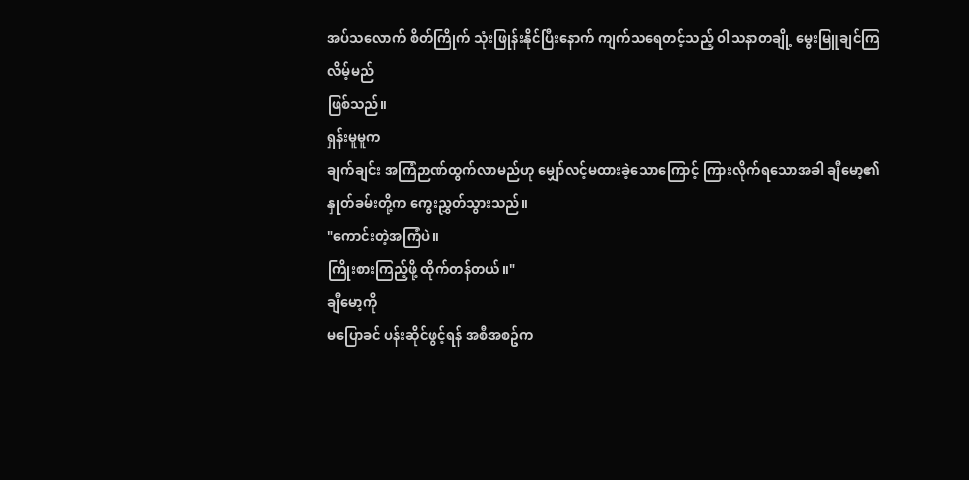အပ်သလောက် စိတ်ကြိုက် သုံးဖြုန်းနိုင်ပြီးနောက် ကျက်သရေတင့်သည့် ဝါသနာတချို့ မွေးမြူချင်ကြလိမ့်မည်
ဖြစ်သည်။
ရှန်းမူမူက
ချက်ချင်း အကြံဉာဏ်ထွက်လာမည်ဟု မျှော်လင့်မထားခဲ့သောကြောင့် ကြားလိုက်ရသောအခါ ချီမော့၏
နှုတ်ခမ်းတို့က ကွေးညွှတ်သွားသည်။
"ကောင်းတဲ့အကြံပဲ။
ကြိုးစားကြည့်ဖို့ ထိုက်တန်တယ်။"
ချီမော့ကို
မပြောခင် ပန်းဆိုင်ဖွင့်ရန် အစီအစဥ်က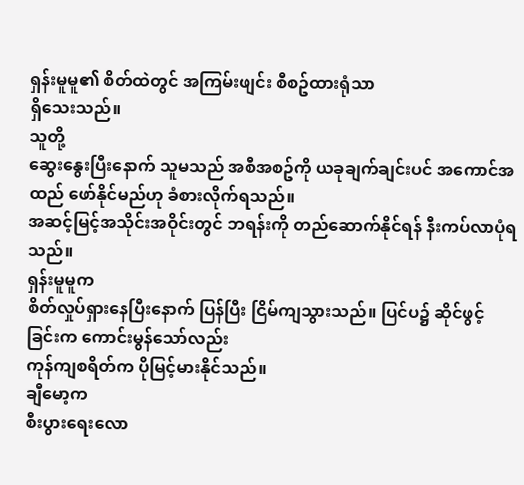ရှန်းမူမူ၏ စိတ်ထဲတွင် အကြမ်းဖျင်း စီစဥ်ထားရုံသာ
ရှိသေးသည်။
သူတို့
ဆွေးနွေးပြီးနောက် သူမသည် အစီအစဥ်ကို ယခုချက်ချင်းပင် အကောင်အထည် ဖော်နိုင်မည်ဟု ခံစားလိုက်ရသည်။
အဆင့်မြင့်အသိုင်းအဝိုင်းတွင် ဘရန်းကို တည်ဆောက်နိုင်ရန် နီးကပ်လာပုံရသည်။
ရှန်းမူမူက
စိတ်လှုပ်ရှားနေပြီးနောက် ပြန်ပြီး ငြိမ်ကျသွားသည်။ ပြင်ပ၌ ဆိုင်ဖွင့်ခြင်းက ကောင်းမွန်သော်လည်း
ကုန်ကျစရိတ်က ပိုမြင့်မားနိုင်သည်။
ချီမော့က
စီးပွားရေးလော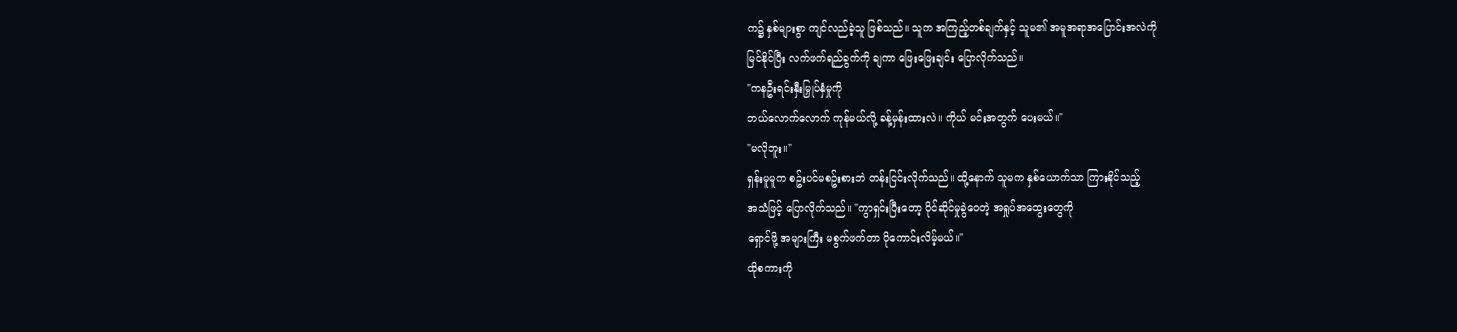က၌ နှစ်များစွာ ကျင်လည်ခဲ့သူ ဖြစ်သည်။ သူက အကြည့်တစ်ချက်နှင့် သူမ၏ အမူအရာအပြောင်းအလဲကို
မြင်နိုင်ပြီး လက်ဖက်ရည်ခွက်ကို ချကာ ဖြေးဖြေးချင်း ပြောလိုက်သည်။
"ကနဦးရင်းနှီးမြှုပ်နှံမှုကို
ဘယ်လောက်လောက် ကုန်မယ်လို့ ခန့်မှန်းထားလဲ။ ကိုယ် မင်းအတွက် ပေးမယ်။"
"မလိုဘူး။"
ရှန်းမူမူက စဥ်းပင်မစဥ်းစားဘဲ တန်းငြင်းလိုက်သည်။ ထို့နောက် သူမက နှစ်ယောက်သာ ကြားနိုင်သည့်
အသံဖြင့် ပြောလိုက်သည်။ "ကွာရှင်းပြီးတော့ ပိုင်ဆိုင်မှုခွဲဝေတဲ့ အရှုပ်အထွေးတွေကို
ရှောင်ဖို့ အများကြီး မစွက်ဖက်တာ ပိုကောင်းလိမ့်မယ်။"
ထိုစကားကို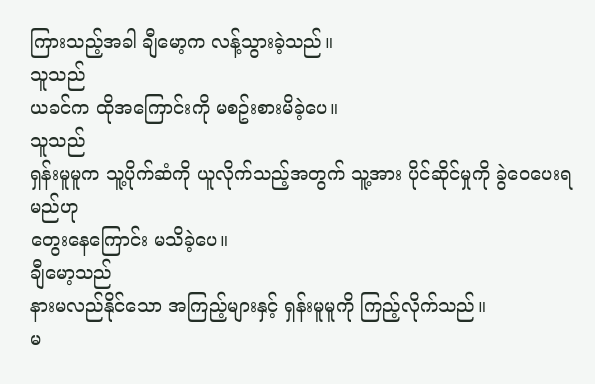ကြားသည့်အခါ ချီမော့က လန့်သွားခဲ့သည်။
သူသည်
ယခင်က ထိုအကြောင်းကို မစဥ်းစားမိခဲ့ပေ။
သူသည်
ရှန်းမူမူက သူ့ပိုက်ဆံကို ယူလိုက်သည့်အတွက် သူ့အား ပိုင်ဆိုင်မှုကို ခွဲဝေပေးရမည်ဟု
တွေးနေကြောင်း မသိခဲ့ပေ။
ချီမော့သည်
နားမလည်နိုင်သော အကြည့်များနှင့် ရှန်းမူမူကို ကြည့်လိုက်သည်။
မ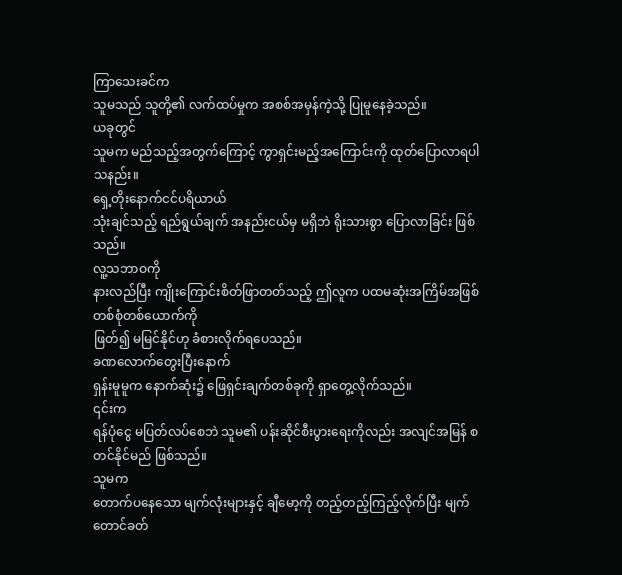ကြာသေးခင်က
သူမသည် သူတို့၏ လက်ထပ်မှုက အစစ်အမှန်ကဲ့သို့ ပြုမူနေခဲ့သည်။
ယခုတွင်
သူမက မည်သည့်အတွက်ကြောင့် ကွာရှင်းမည့်အကြောင်းကို ထုတ်ပြောလာရပါသနည်း။
ရှေ့တိုးနောက်ငင်ပရိယာယ်
သုံးချင်သည့် ရည်ရွယ်ချက် အနည်းငယ်မှ မရှိဘဲ ရိုးသားစွာ ပြောလာခြင်း ဖြစ်သည်။
လူ့သဘာဝကို
နားလည်ပြီး ကျိုးကြောင်းစိတ်ဖြာတတ်သည့် ဤလူက ပထမဆုံးအကြိမ်အဖြစ် တစ်စုံတစ်ယောက်ကို
ဖြတ်၍ မမြင်နိုင်ဟု ခံစားလိုက်ရပေသည်။
ခဏလောက်တွေးပြီးနောက်
ရှန်းမူမူက နောက်ဆုံး၌ ဖြေရှင်းချက်တစ်ခုကို ရှာတွေ့လိုက်သည်။
၎င်းက
ရန်ပုံငွေ မပြတ်လပ်စေဘဲ သူမ၏ ပန်းဆိုင်စီးပွားရေးကိုလည်း အလျင်အမြန် စတင်နိုင်မည် ဖြစ်သည်။
သူမက
တောက်ပနေသော မျက်လုံးများနှင့် ချီမော့ကို တည့်တည့်ကြည့်လိုက်ပြီး မျက်တောင်ခတ်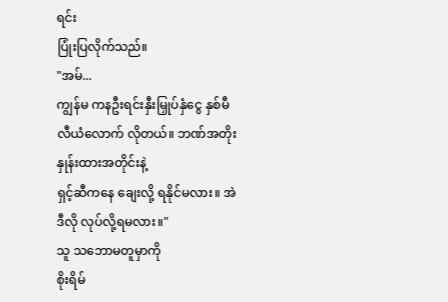ရင်း
ပြုံးပြလိုက်သည်။
"အမ်...
ကျွန်မ ကနဦးရင်းနှီးမြှုပ်နှံငွေ နှစ်မီလီယံလောက် လိုတယ်။ ဘဏ်အတိုးနှုန်းထားအတိုင်းနဲ့
ရှင့်ဆီကနေ ချေးလို့ ရနိုင်မလား။ အဲဒီလို လုပ်လို့ရမလား။"
သူ သဘောမတူမှာကို
စိုးရိမ်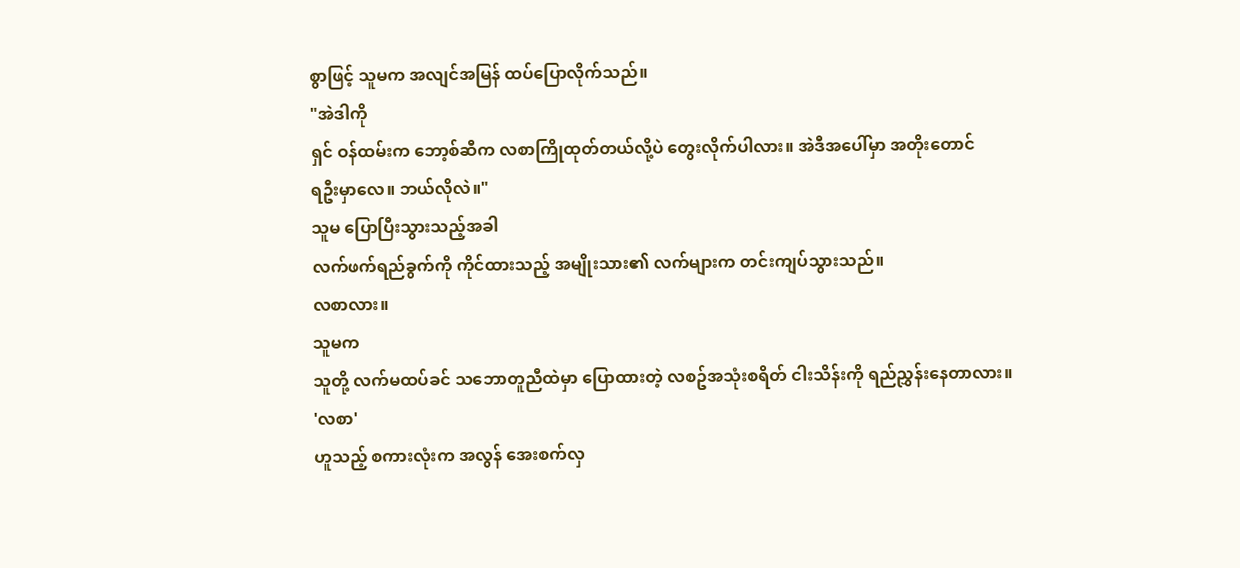စွာဖြင့် သူမက အလျင်အမြန် ထပ်ပြောလိုက်သည်။
"အဲဒါကို
ရှင် ဝန်ထမ်းက ဘော့စ်ဆီက လစာကြိုထုတ်တယ်လို့ပဲ တွေးလိုက်ပါလား။ အဲဒီအပေါ်မှာ အတိုးတောင်
ရဦးမှာလေ။ ဘယ်လိုလဲ။"
သူမ ပြောပြီးသွားသည့်အခါ
လက်ဖက်ရည်ခွက်ကို ကိုင်ထားသည့် အမျိုးသား၏ လက်များက တင်းကျပ်သွားသည်။
လစာလား။
သူမက
သူတို့ လက်မထပ်ခင် သဘောတူညီထဲမှာ ပြောထားတဲ့ လစဥ်အသုံးစရိတ် ငါးသိန်းကို ရည်ညွှန်းနေတာလား။
'လစာ'
ဟူသည့် စကားလုံးက အလွန် အေးစက်လှ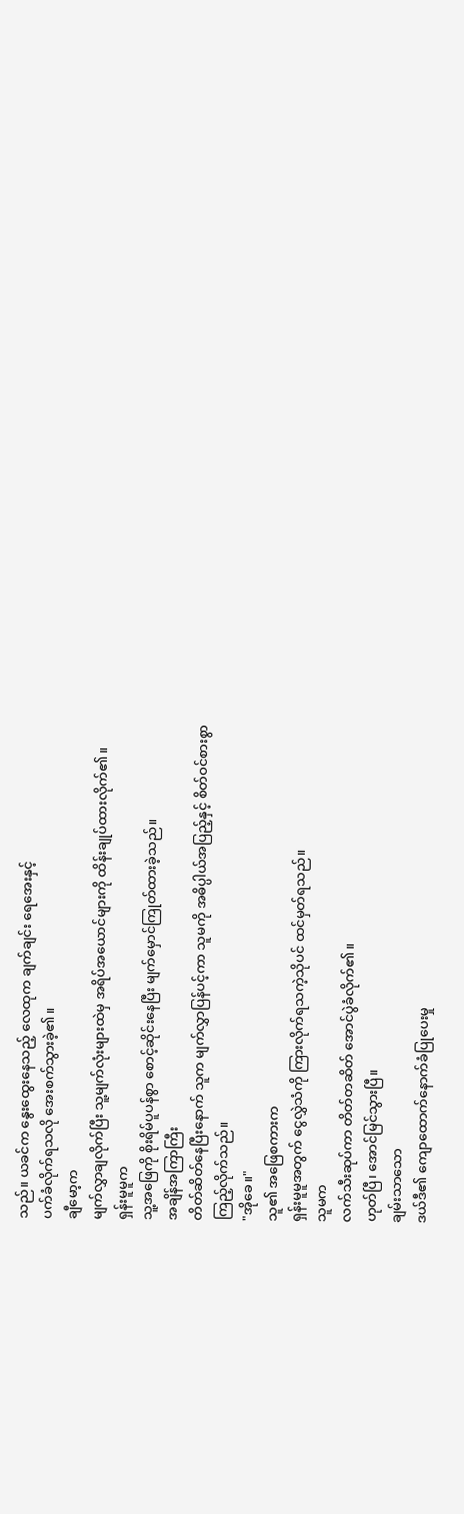သည်။ ယခင်က နွေးထွေးနေသည့် လေထုက ချက်ချင်း ရေအေးနှင့်
ပက်ခံလိုက်ရသလို အေးစက်သွားခဲ့၏။
ချီမော့က
မျက်လွှာချလိုက်ပြီး သူ့မျက်လုံးများထဲမှ အရိပ်အယောင်များကို ထိန်းချုပ်ထားလိုက်၏။
ရှန်းမူမူက
သူ့အဖြေကို စိုးရိမ်ပူပန်စွာ စောင့်ဆိုင်းနေပြီး မျက်မှောင်ကြုတ်ထားခဲ့သည်။
အချိန်အကြာကြီး
တိတ်ဆိတ်နေပြီးနောက် သူက မျက်လွှာပြန်ပင့်ကာ သူမကို အဓိပ္ပါယ်အပြည့်နှင့် စိတ်ဝင်စားစွာ
ကြည့်လိုက်သည်။
"အိုခေ။"
သူ၏ အဖြေစကားက
ရှန်းမူမူအတွက် ငွေလွှဲသံကို ကြားလိုက်ရသကဲ့သိုပင် ထင်မှတ်ရသည်။
သူမက
လက်သီးဆုပ်ကာ တိတ်တဆိတ် အောင်ပွဲခံလိုက်၏။
ဟုတ်ပြီ၊ အောင်မြင်သွားပြီ။
ချမ်းသာသော
ဒယ်ဒီ၏ ကျောထောက်နောက်ခံပြုပေးမှု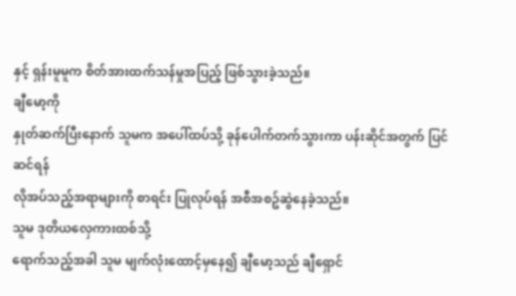နှင့် ရှန်းမူမူက စိတ်အားထက်သန်မှုအပြည့် ဖြစ်သွားခဲ့သည်။
ချီမော့ကို
နှုတ်ဆက်ပြီးနောက် သူမက အပေါ်ထပ်သို့ ခုန်ပေါက်တက်သွားကာ ပန်းဆိုင်အတွက် ပြင်ဆင်ရန်
လိုအပ်သည့်အရာများကို စာရင်း ပြုလုပ်ရန် အစီအစဥ်ဆွဲနေခဲ့သည်။
သူမ ဒုတိယလှေကားထစ်သို့
ရောက်သည့်အခါ သူမ မျက်လုံးထောင့်မှနေ၍ ချီမော့သည် ချီရှောင်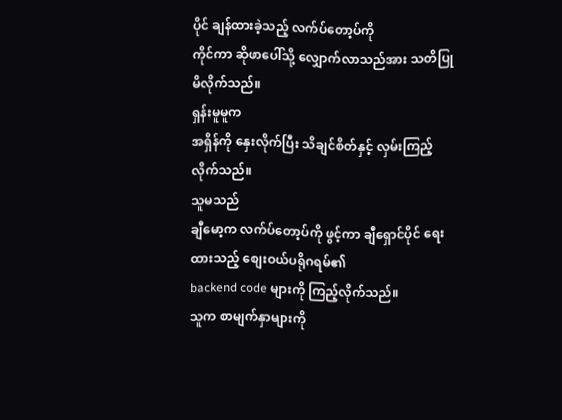ပိုင် ချန်ထားခဲ့သည့် လက်ပ်တော့ပ်ကို
ကိုင်ကာ ဆိုဖာပေါ်သို့ လျှောက်လာသည်အား သတိပြုမိလိုက်သည်။
ရှန်းမူမူက
အရှိန်ကို နှေးလိုက်ပြီး သိချင်စိတ်နှင့် လှမ်းကြည့်လိုက်သည်။
သူမသည်
ချီမော့က လက်ပ်တော့ပ်ကို ဖွင့်ကာ ချီရှောင်ပိုင် ရေးထားသည့် စျေးဝယ်ပရိုဂရမ်၏
backend code များကို ကြည့်လိုက်သည်။
သူက စာမျက်နှာများကို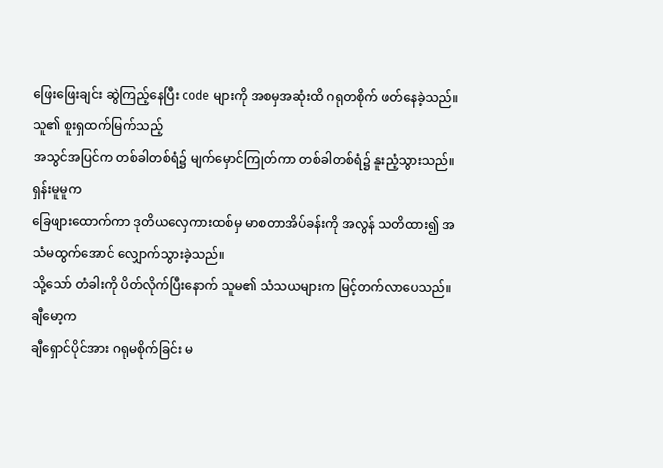ဖြေးဖြေးချင်း ဆွဲကြည့်နေပြီး code များကို အစမှအဆုံးထိ ဂရုတစိုက် ဖတ်နေခဲ့သည်။
သူ၏ စူးရှထက်မြက်သည့်
အသွင်အပြင်က တစ်ခါတစ်ရံ၌ မျက်မှောင်ကြုတ်ကာ တစ်ခါတစ်ရံ၌ နူးညံ့သွားသည်။
ရှန်းမူမူက
ခြေဖျားထောက်ကာ ဒုတိယလှေကားထစ်မှ မာစတာအိပ်ခန်းကို အလွန် သတိထား၍ အသံမထွက်အောင် လျှောက်သွားခဲ့သည်။
သို့သော် တံခါးကို ပိတ်လိုက်ပြီးနောက် သူမ၏ သံသယများက မြင့်တက်လာပေသည်။
ချီမော့က
ချီရှောင်ပိုင်အား ဂရုမစိုက်ခြင်း မ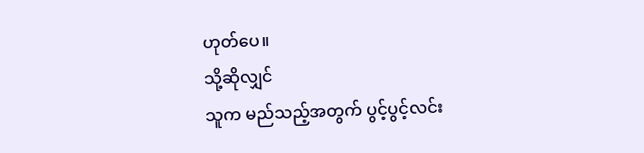ဟုတ်ပေ။
သို့ဆိုလျှင်
သူက မည်သည့်အတွက် ပွင့်ပွင့်လင်း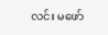လင်း မဖော်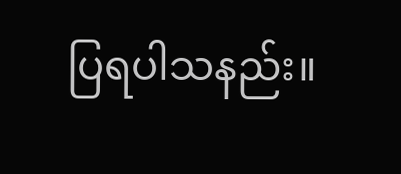ပြရပါသနည်း။